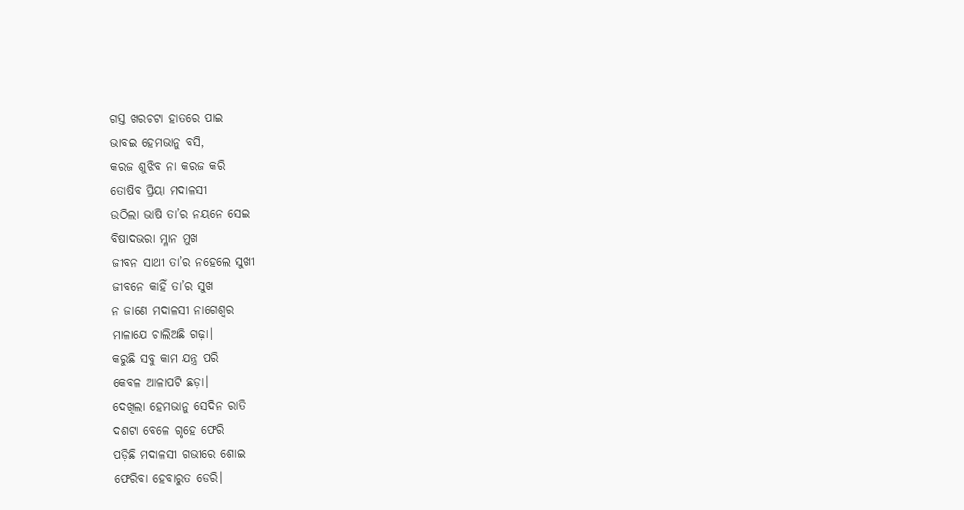ଗସ୍ତ ଖରଚଟା ହାତରେ ପାଇ
ଭାବଇ ହେମଭାନୁ ବସି,
କରଜ ଶୁଝିବ ନା କରଜ କରି
ତୋଷିବ ପ୍ରିୟା ମଦାଳସୀ
ଉଠିଲା ଭାଷି ତା’ର ନୟନେ ସେଇ
ବିଷାଦଭରା ମ୍ଳାନ ମୁଖ
ଜୀବନ ସାଥୀ ତା’ର ନହେଲେ ସୁଖୀ
ଜୀବନେ କାହିଁ ତା’ର ସୁଖ
ନ ଜାଣେ ମଦାଳସୀ ନାଗେଶ୍ବର
ମାଳାଯେ ଚାଲିଅଛି ଗଢ଼ା।
କରୁଛି ସବୁ କାମ ଯନ୍ତ୍ର ପରି
କେବଳ ଆଳାପଟି ଛଡ଼ା।
ଦେଖିଲା ହେମଭାନୁ ସେଦିନ ରାତି
ଦଶଟା ବେଳେ ଗୃହେ ଫେରି
ପଡ଼ିଛି ମଦାଳସୀ ଗଭୀରେ ଶୋଇ
ଫେରିବା ହେବାରୁତ ଡେରି।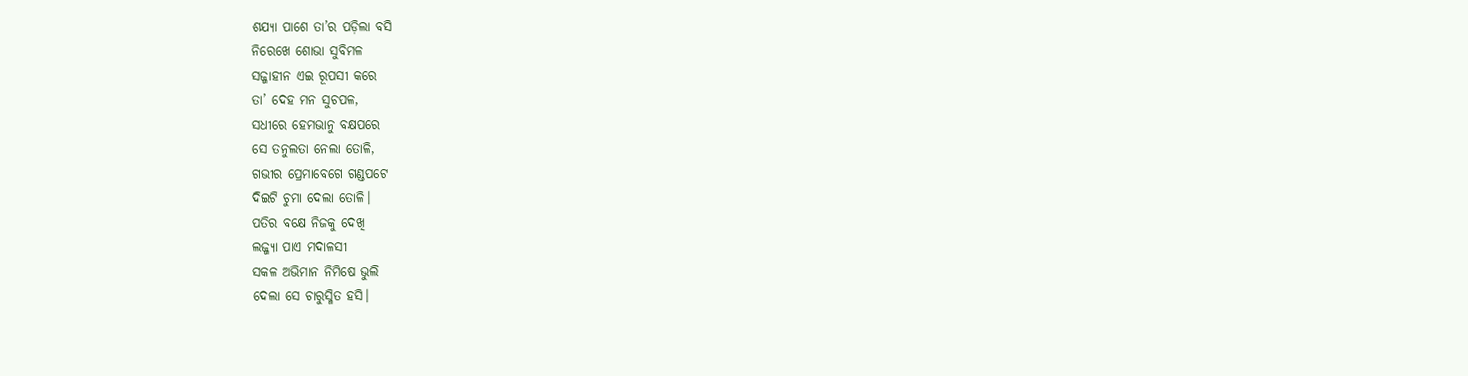ଶଯ୍ୟା ପାଶେ ତା’ର ପଡ଼ିଲା ବସି
ନିରେଖେ ଶୋଭା ସୁବିମଳ
ସଜ୍ଜାହୀନ ଏଇ ରୂପସୀ କରେ
ତା’ ଦେହ ମନ ସୁଚପଳ,
ସଧୀରେ ହେମଭାନୁ ବକ୍ଷପରେ
ସେ ତନୁଲତା ନେଲା ତୋଳି,
ଗଭୀର ପ୍ରେମାବେଗେ ଗଣ୍ଡପଟେ
ଦିଇଟି ଚୁମା ଦେଲା ତୋଳି।
ପତିର ବକ୍ଷେ ନିଜକୁ ଦେଖି
ଲଜ୍ଜ୍ୟା ପାଏ ମଦାଳସୀ
ସକଳ ଅଭିମାନ ନିମିଷେ ଭୁଲି
ଦେଲା ସେ ଚାରୁସ୍ମିତ ହସି।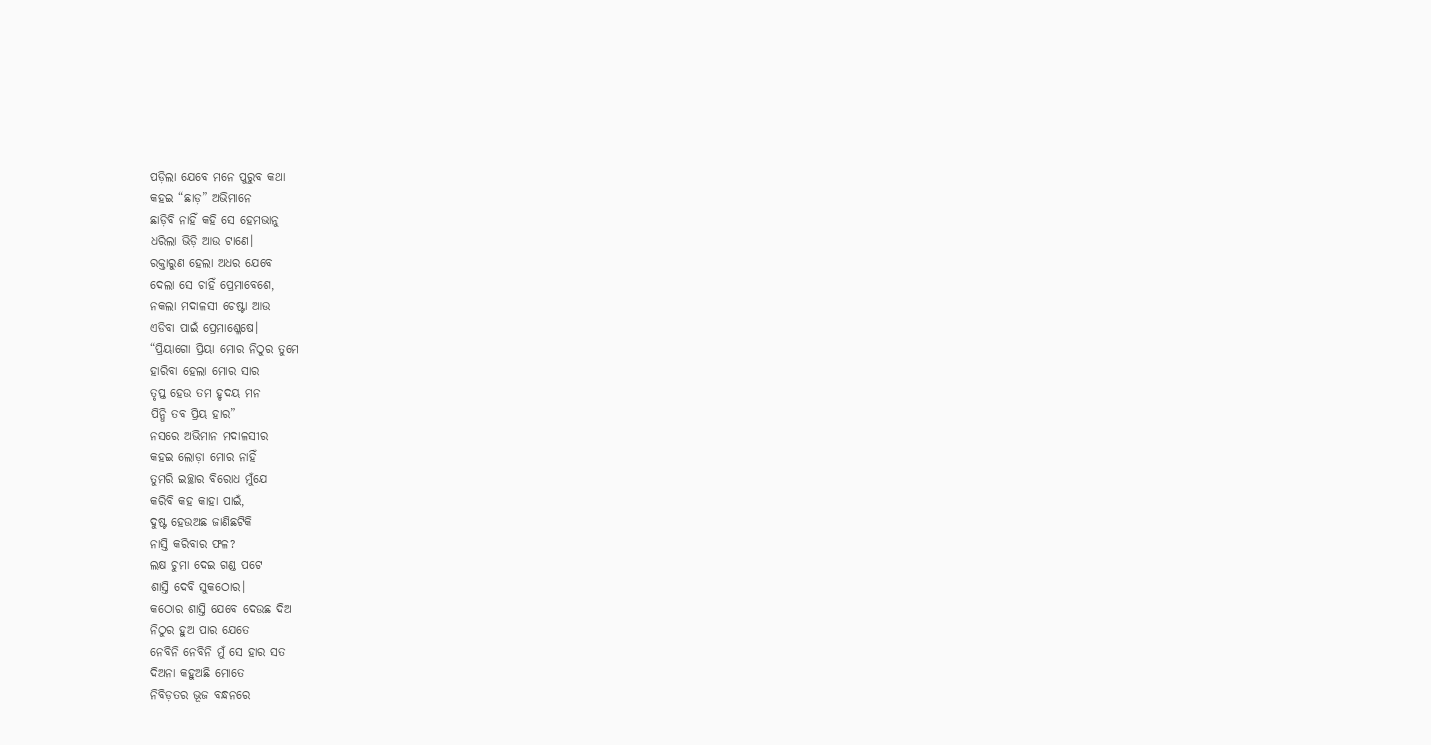ପଡ଼ିଲା ଯେବେ ମନେ ପୁରୁବ କଥା
କହଇ “ଛାଡ଼” ଅଭିମାନେ
ଛାଡ଼ିବି ନାହିଁ କହି ସେ ହେମଭାନୁ
ଧରିଲା ଭିଡ଼ି ଆଉ ଟାଣେ।
ରକ୍ତାରୁଣ ହେଲା ଅଧର ଯେବେ
ଦେଲା ସେ ଚାହିଁ ପ୍ରେମାବେଶେ,
ନକଲା ମଦାଳସୀ ଚେଷ୍ଟା ଆଉ
ଏଡିବା ପାଇଁ ପ୍ରେମାଶ୍ଳେଷେ।
“ପ୍ରିୟାଗୋ ପ୍ରିୟା ମୋର ନିଠୁର ତୁମେ
ହାରିବା ହେଲା ମୋର ସାର
ତୃପ୍ତ ହେଉ ତମ ହୃଦୟ ମନ
ପିନ୍ଧି ତବ ପ୍ରିୟ ହାର”
ନସରେ ଅଭିମାନ ମଦାଳସୀର
କହଇ ଲୋଡ଼ା ମୋର ନାହିଁ
ତୁମରି ଇଚ୍ଛାର ବିରୋଧ ମୁଁଯେ
କରିବି କହ କାହା ପାଇଁ,
ଦୁଷ୍ଟ ହେଉଅଛ ଜାଣିଛଟିକି
ନାସ୍ତି କରିବାର ଫଳ?
ଲକ୍ଷ ଚୁମା ଦେଇ ଗଣ୍ଡ ପଟେ
ଶାସ୍ତି ଦେବି ସୁକଠୋର।
କଠୋର ଶାସ୍ତି ଯେବେ ଦେଉଛ ଦିଅ
ନିଠୁର ହୁଅ ପାର ଯେତେ
ନେବିନି ନେବିନି ମୁଁ ସେ ହାର ସତ
ଦିଅନା କହୁଅଛି ମୋତେ
ନିବିଡ଼ତର ଭୂଜ ବନ୍ଧନରେ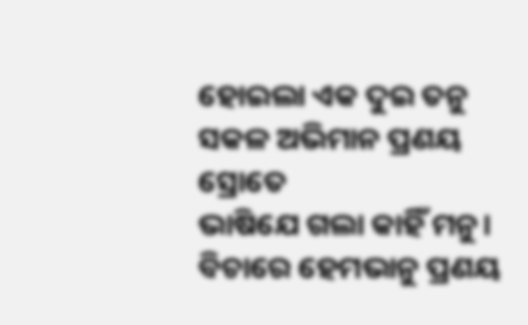ହୋଇଲା ଏକ ଦୁଇ ତନୁ
ସକଳ ଅଭିମାନ ପ୍ରଣୟ ସ୍ରୋତେ
ଭାଷିଯେ ଗଲା କାହିଁ ମନୁ।
ବିଚାରେ ହେମଭାନୁ ପ୍ରଣୟ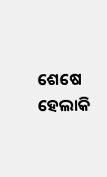ଶେଷେ
ହେଲାକି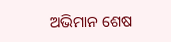ଅଭିମାନ ଶେଷ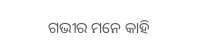ଗଭୀର ମନେ କାହି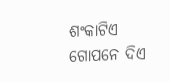ଶଂକାଟିଏ
ଗୋପନେ ଦିଏ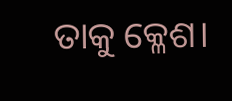ତାକୁ କ୍ଳେଶ।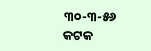୩୦-୩-୫୬
କଟକ